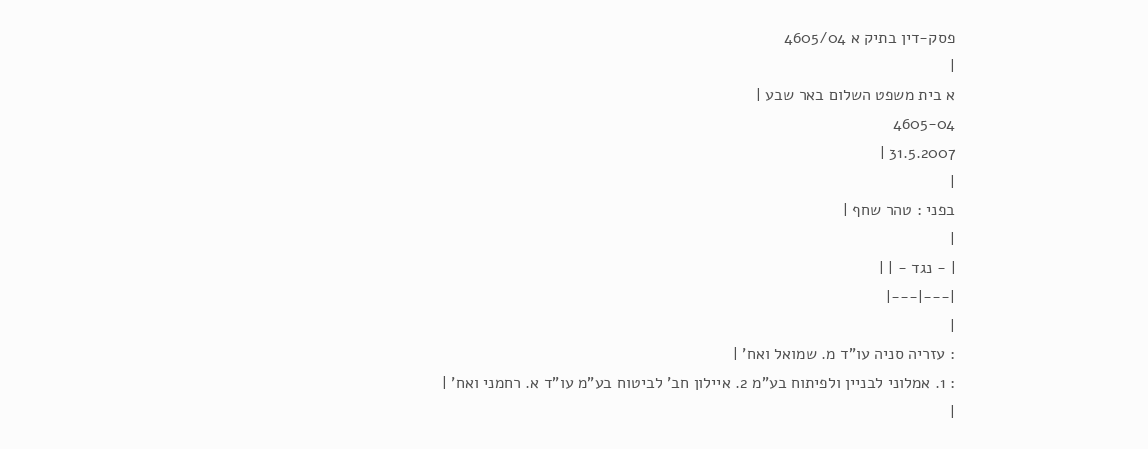פסק-דין בתיק א 4605/04
|
א בית משפט השלום באר שבע |
4605-04
31.5.2007 |
|
בפני : טהר שחף |
|
| - נגד - | |
|---|---|
|
: עזריה סניה עו"ד מ. שמואל ואח' |
: 1. אמלוני לבניין ולפיתוח בע"מ 2. איילון חב' לביטוח בע"מ עו"ד א. רחמני ואח' |
|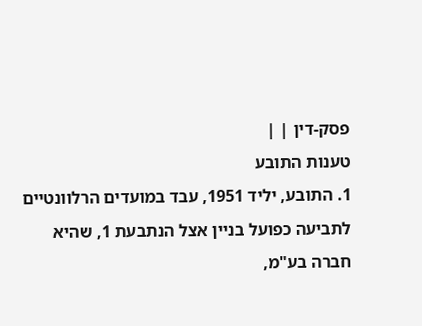פסק-דין | |
טענות התובע
1. התובע, יליד 1951, עבד במועדים הרלוונטיים לתביעה כפועל בניין אצל הנתבעת 1, שהיא חברה בע"מ,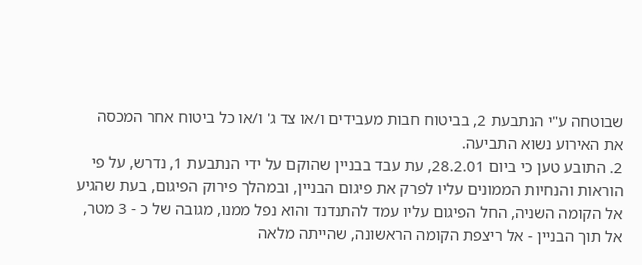שבוטחה ע"י הנתבעת 2, בביטוח חבות מעבידים ו/או צד ג' ו/או כל ביטוח אחר המכסה את האירוע נשוא התביעה.
2. התובע טען כי ביום 28.2.01, עת עבד בבניין שהוקם על ידי הנתבעת 1, נדרש, על פי הוראות והנחיות הממונים עליו לפרק את פיגום הבניין, ובמהלך פירוק הפיגום, בעת שהגיע אל הקומה השניה, החל הפיגום עליו עמד להתנדנד והוא נפל ממנו, מגובה של כ - 3 מטר, אל תוך הבניין - אל ריצפת הקומה הראשונה, שהייתה מלאה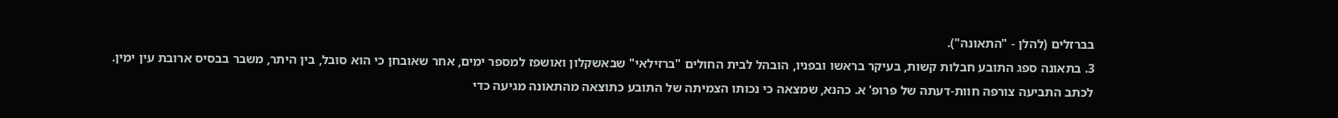בברזלים (להלן - "התאונה").
3. בתאונה ספג התובע חבלות קשות, בעיקר בראשו ובפניו, הובהל לבית החולים "ברזילאי" שבאשקלון ואושפז למספר ימים, אחר שאובחן כי הוא סובל, בין היתר, משבר בבסיס ארובת עין ימין.
לכתב התביעה צורפה חוות-דעתה של פרופ' א. כהנא, שמצאה כי נכותו הצמיתה של התובע כתוצאה מהתאונה מגיעה כדי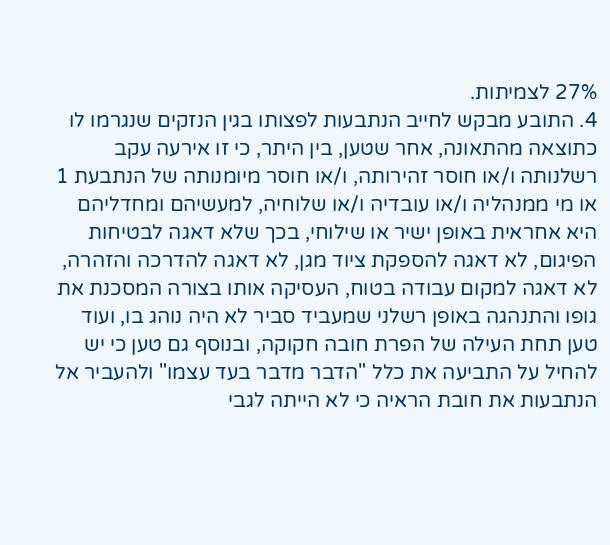27% לצמיתות.
4. התובע מבקש לחייב הנתבעות לפצותו בגין הנזקים שנגרמו לו כתוצאה מהתאונה, אחר שטען, בין היתר, כי זו אירעה עקב רשלנותה ו/או חוסר זהירותה, ו/או חוסר מיומנותה של הנתבעת 1 או מי ממנהליה ו/או עובדיה ו/או שלוחיה, למעשיהם ומחדליהם היא אחראית באופן ישיר או שילוחי, בכך שלא דאגה לבטיחות הפיגום, לא דאגה להספקת ציוד מגן, לא דאגה להדרכה והזהרה, לא דאגה למקום עבודה בטוח, העסיקה אותו בצורה המסכנת את גופו והתנהגה באופן רשלני שמעביד סביר לא היה נוהג בו, ועוד טען תחת העילה של הפרת חובה חקוקה, ובנוסף גם טען כי יש להחיל על התביעה את כלל "הדבר מדבר בעד עצמו" ולהעביר אל הנתבעות את חובת הראיה כי לא הייתה לגבי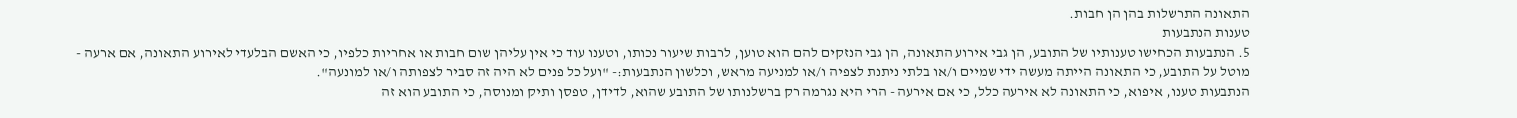התאונה התרשלות בהן הן חבות.
טענות הנתבעות
5. הנתבעות הכחישו טענותיו של התובע, הן גבי אירוע התאונה, הן גבי הנזקים להם הוא טוען, לרבות שיעור נכותו, וטענו עוד כי אין עליהן שום חבות או אחריות כלפיו, כי האשם הבלעדי לאירוע התאונה, אם ארעה - מוטל על התובע, כי התאונה הייתה מעשה ידי שמיים ו/או בלתי ניתנת לצפיה ו/או למניעה מראש, וכלשון הנתבעות:- "ועל כל פנים לא היה זה סביר לצפותה ו/או למונעה".
הנתבעות טענו, איפוא, כי התאונה לא אירעה כלל, כי אם אירעה - הרי היא נגרמה רק ברשלנותו של התובע שהוא, לדידן, טפסן ותיק ומנוסה, כי התובע הוא זה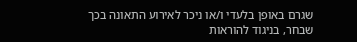שגרם באופן בלעדי ו/או ניכר לאירוע התאונה בכך שבחר, בניגוד להוראות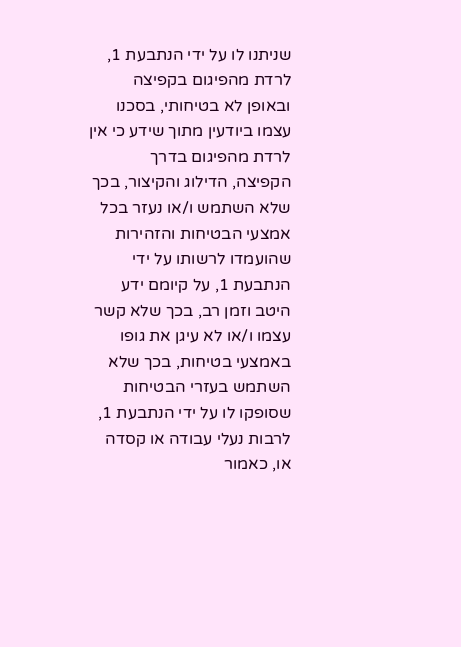שניתנו לו על ידי הנתבעת 1, לרדת מהפיגום בקפיצה ובאופן לא בטיחותי, בסכנו עצמו ביודעין מתוך שידע כי אין לרדת מהפיגום בדרך הקפיצה, הדילוג והקיצור, בכך שלא השתמש ו/או נעזר בכל אמצעי הבטיחות והזהירות שהועמדו לרשותו על ידי הנתבעת 1, על קיומם ידע היטב וזמן רב, בכך שלא קשר עצמו ו/או לא עיגן את גופו באמצעי בטיחות, בכך שלא השתמש בעזרי הבטיחות שסופקו לו על ידי הנתבעת 1, לרבות נעלי עבודה או קסדה או, כאמור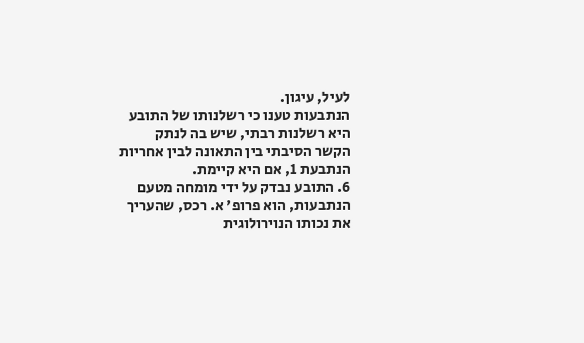לעיל, עיגון.
הנתבעות טענו כי רשלנותו של התובע היא רשלנות רבתי, שיש בה לנתק הקשר הסיבתי בין התאונה לבין אחריות הנתבעת 1, אם היא קיימת.
6. התובע נבדק על ידי מומחה מטעם הנתבעות, הוא פרופ' א. רכס, שהעריך את נכותו הנוירולוגית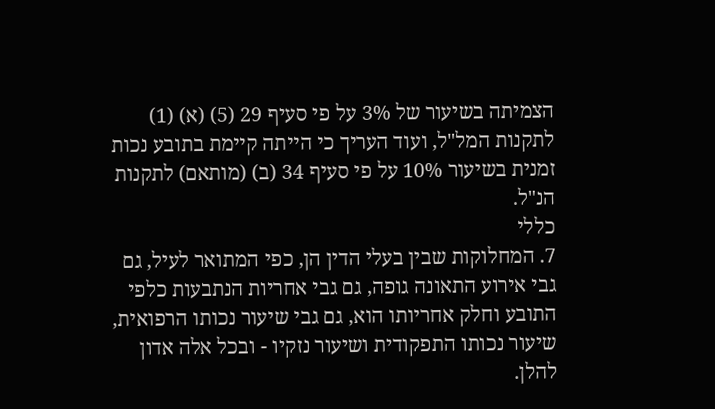הצמיתה בשיעור של 3% על פי סעיף 29 (5) (א) (1) לתקנות המל"ל, ועוד העריך כי הייתה קיימת בתובע נכות זמנית בשיעור 10% על פי סעיף 34 (ב) (מותאם) לתקנות הנ"ל.
כללי
7. המחלוקות שבין בעלי הדין הן, כפי המתואר לעיל, גם גבי אירוע התאונה גופה, גם גבי אחריות הנתבעות כלפי התובע וחלק אחריותו הוא, גם גבי שיעור נכותו הרפואית, שיעור נכותו התפקודית ושיעור נזקיו - ובכל אלה אדון להלן.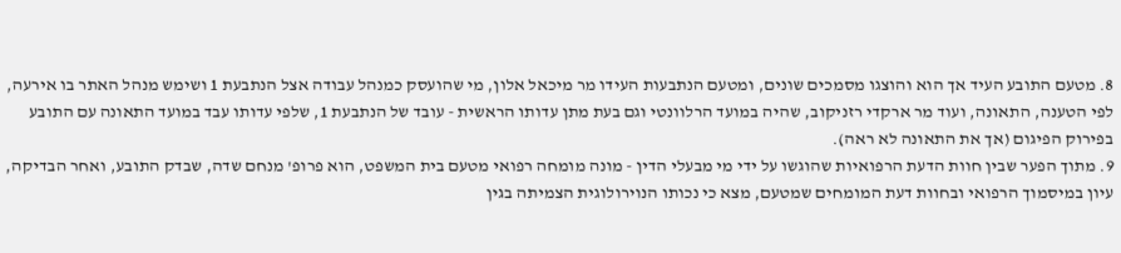8. מטעם התובע העיד אך הוא והוצגו מסמכים שונים, ומטעם הנתבעות העידו מר מיכאל אלון, מי שהועסק כמנהל עבודה אצל הנתבעת 1 ושימש מנהל האתר בו אירעה, לפי הטענה, התאונה, ועוד מר ארקדי רזניקוב, שהיה במועד הרלוונטי וגם בעת מתן עדותו הראשית - עובד של הנתבעת 1, שלפי עדותו עבד במועד התאונה עם התובע בפירוק הפיגום (אך את התאונה לא ראה).
9. מתוך הפער שבין חוות הדעת הרפואיות שהוגשו על ידי מי מבעלי הדין - מונה מומחה רפואי מטעם בית המשפט, הוא פרופ' מנחם שדה, שבדק התובע, ואחר הבדיקה, עיון במיסמוך הרפואי ובחוות דעת המומחים שמטעם, מצא כי נכותו הנוירולוגית הצמיתה בגין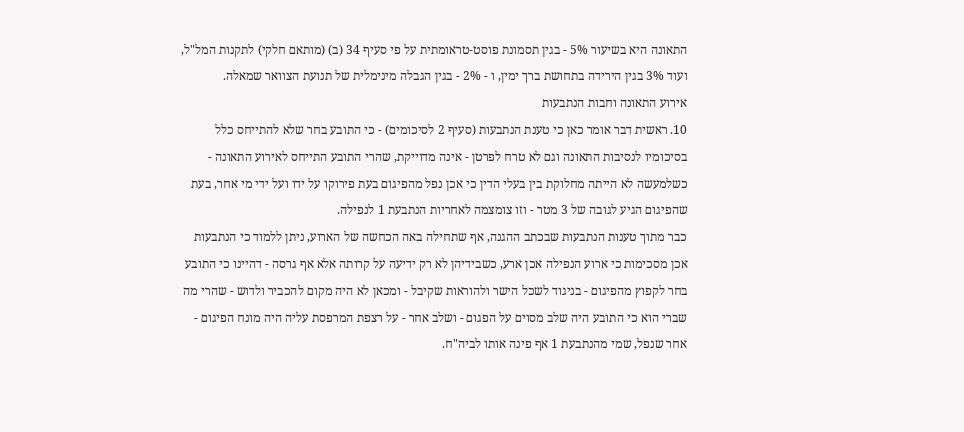התאונה היא בשיעור 5% - בגין תסמונת פוסט-טראומתית על פי סעיף 34 (ב) (מותאם חלקי) לתקנות המל"ל, ועוד 3% בגין הירידה בתחושת ברך ימין, ו - 2% - בגין הגבלה מינימלית של תנועת הצוואר שמאלה.
אירוע התאונה וחבות הנתבעות
10. ראשית דבר אומר כאן כי טענת הנתבעות (סעיף 2 לסיכומים) - כי התובע בחר שלא להתייחס כלל בסיכומיו לנסיבות התאונה וגם לא טרח לפרטן - אינה מדוייקת, שהרי התובע התייחס לאירוע התאונה - כשלמעשה לא הייתה מחלוקת בין בעלי הדין כי אכן נפל מהפיגום בעת פירוקו על ידו ועל ידי מי אחר, בעת שהפיגום הגיע לגובה של 3 מטר - וזו צומצמה לאחריות הנתבעת 1 לנפילה.
כבר מתוך טענות הנתבעות שבכתב ההגנה, אף שתחילה באה הכחשה של הארוע, ניתן ללמוד כי הנתבעות אכן מסכימות כי ארוע הנפילה אכן ארע, כשבידיהן לא רק ידיעה על קרותה אלא אף גרסה - דהיינו כי התובע בחר לקפוץ מהפיגום - בניגוד לשכל הישר ולהוראות שקיבל - ומכאן לא היה מקום להכביר ולדוש - שהרי מה שברי הוא כי התובע היה שלב מסוים על הפגום - ושלב אחר - על רצפת המרפסת עליה היה מונח הפיגום - אחר שנפל, שמי מהנתבעת 1 אף פינה אותו לביה"ח.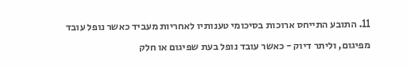11. התובע התייחס ארוכות בסיכומי טענותיו לאחריות מעביד כאשר נופל עובד מפיגום, וליתר דיוק - כאשר עובד נופל בעת שפיגום או חלק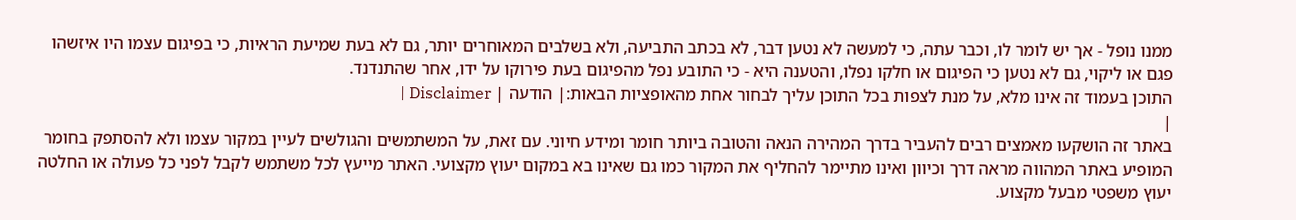ממנו נופל - אך יש לומר לו, וכבר עתה, כי למעשה לא נטען דבר, לא בכתב התביעה, ולא בשלבים המאוחרים יותר, גם לא בעת שמיעת הראיות, כי בפיגום עצמו היו איזשהו פגם או ליקוי, גם לא נטען כי הפיגום או חלקו נפלו, והטענה היא - כי התובע נפל מהפיגום בעת פירוקו על ידו, אחר שהתנדנד.
התוכן בעמוד זה אינו מלא, על מנת לצפות בכל התוכן עליך לבחור אחת מהאופציות הבאות:| הודעה | Disclaimer |
|
באתר זה הושקעו מאמצים רבים להעביר בדרך המהירה הנאה והטובה ביותר חומר ומידע חיוני. עם זאת, על המשתמשים והגולשים לעיין במקור עצמו ולא להסתפק בחומר המופיע באתר המהווה מראה דרך וכיוון ואינו מתיימר להחליף את המקור כמו גם שאינו בא במקום יעוץ מקצועי. האתר מייעץ לכל משתמש לקבל לפני כל פעולה או החלטה יעוץ משפטי מבעל מקצוע.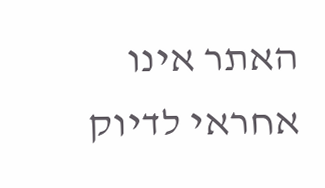האתר אינו אחראי לדיוק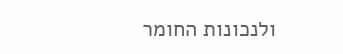ולנכונות החומר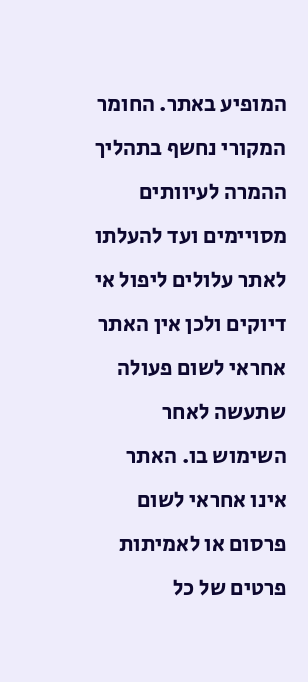המופיע באתר. החומר המקורי נחשף בתהליך ההמרה לעיוותים מסויימים ועד להעלתו לאתר עלולים ליפול אי דיוקים ולכן אין האתר אחראי לשום פעולה שתעשה לאחר השימוש בו. האתר אינו אחראי לשום פרסום או לאמיתות פרטים של כל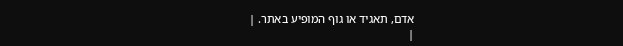אדם, תאגיד או גוף המופיע באתר. |
|